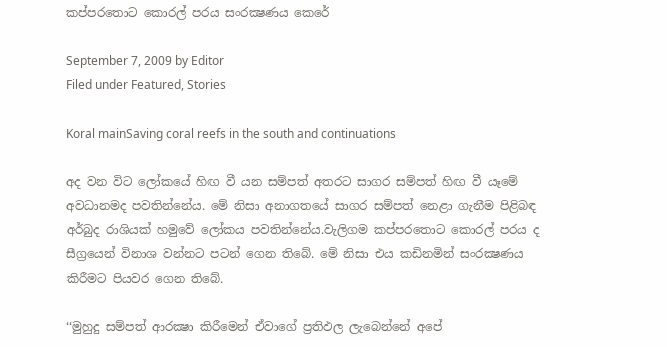කප්පරතොට කොරල් පරය සංරක්‍ෂණය කෙරේ

September 7, 2009 by Editor
Filed under Featured, Stories

Koral mainSaving coral reefs in the south and continuations

අද වන විට ලෝකයේ හිඟ වී යන සම්පත් අතරට සාගර සම්පත් හිඟ වී යෑමේ අවධානමද පවතින්නේය. මේ නිසා අනාගතයේ සාගර සම්පත් නෙළා ගැනීම පිළිබඳ අර්බුද රාශියක් හමුවේ ලෝකය පවතින්නේය.වැලිගම කප්පරතොට කොරල් පරය ද සීග්‍රයෙන් විනාශ වන්නට පටන් ගෙන තිබේ. මේ නිසා එය කඩිනමින් සංරක්‍ෂණය කිරීමට පියවර ගෙන තිබේ.

‘‘මුහුදු සම්පත් ආරක්‍ෂා කිරීමෙන් ඒවාගේ ප්‍රතිඵල ලැබෙන්නේ අපේ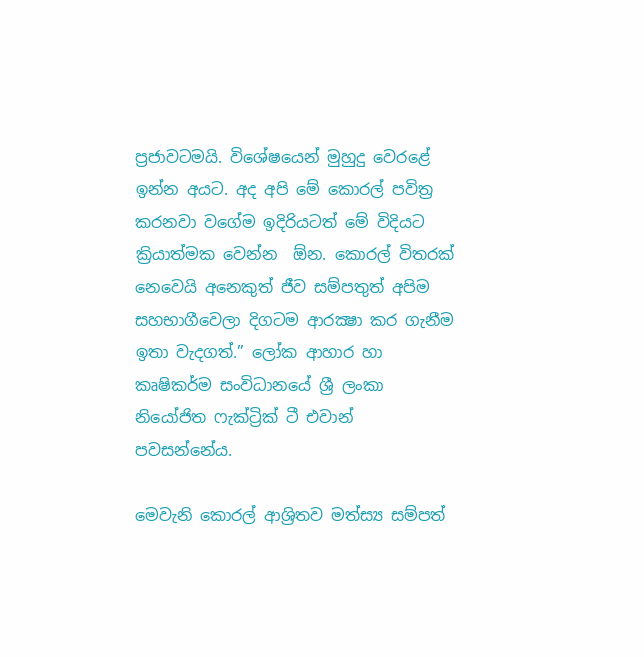ප්‍රජාවටමයි. විශේෂයෙන් මුහුදු වෙරළේ ඉන්න අයට. අද අපි මේ කොරල් පවිත්‍ර කරනවා වගේම ඉදිරියටත් මේ විදියට ක්‍රියාත්මක වෙන්න  ඕන. කොරල් විතරක් නෙවෙයි අනෙකුත් ජීව සම්පතුත් අපිම සහභාගීවෙලා දිගටම ආරක්‍ෂා කර ගැනීම ඉතා වැදගත්.” ලෝක ආහාර හා කෘෂිකර්ම සංවිධානයේ ශ්‍රී ලංකා නියෝජිත ෆැක්ට්‍රික් ටී එවාන් පවසන්නේය.

මෙවැනි කොරල් ආශ්‍රිතව මත්ස්‍ය සම්පත්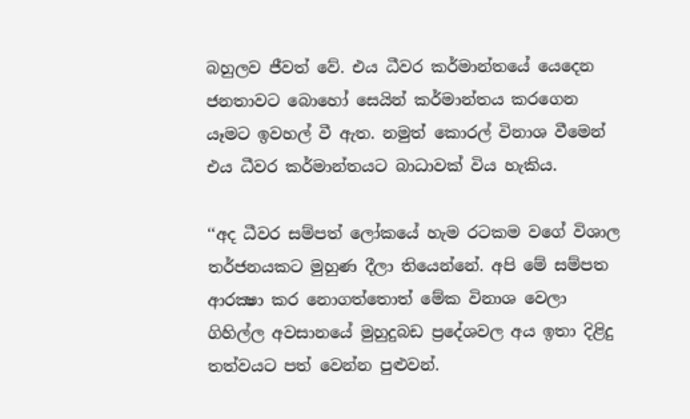බහුලව ජීවත් වේ. එය ධීවර කර්මාන්තයේ යෙදෙන ජනතාවට බොහෝ සෙයින් කර්මාන්තය කරගෙන යෑමට ඉවහල් වී ඇත. නමුත් කොරල් විනාශ වීමෙන් එය ධීවර කර්මාන්තයට බාධාවක් විය හැකිය.

‘‘අද ධීවර සම්පත් ලෝකයේ හැම රටකම වගේ විශාල තර්ජනයකට මුහුණ දීලා තියෙන්නේ. අපි මේ සම්පත ආරක්‍ෂා කර නොගත්තොත් මේක විනාශ වෙලා ගිහිල්ල අවසානයේ මුහුදුබඩ ප්‍රදේශවල අය ඉතා දිළිදු තත්වයට පත් වෙන්න පුළුවන්.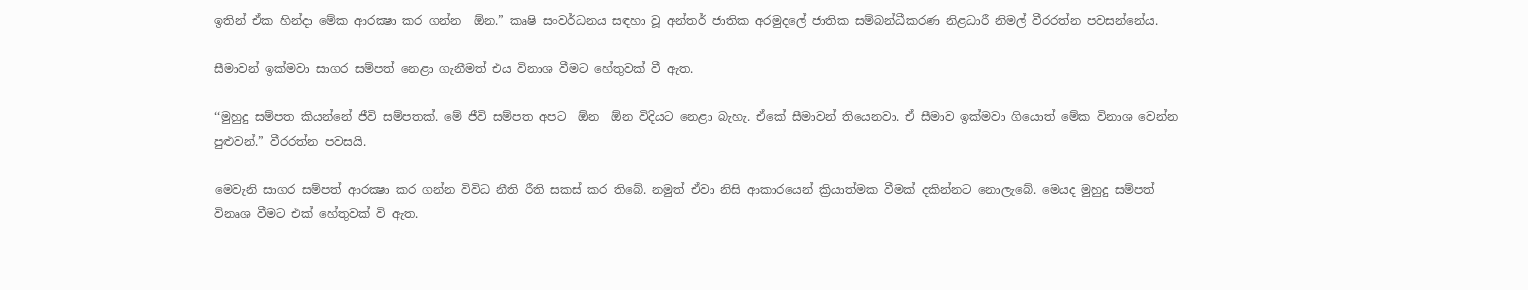ඉතින් ඒක හින්දා මේක ආරක්‍ෂා කර ගන්න  ඕන.” කෘෂි සංවර්ධනය සඳහා වූ අන්තර් ජාතික අරමුදලේ ජාතික සම්බන්ධීකරණ නිළධාරී නිමල් වීරරත්න පවසන්නේය.

සීමාවන් ඉක්මවා සාගර සම්පත් නෙළා ගැනීමත් එය විනාශ වීමට හේතුවක් වී ඇත.

‘‘මුහුදු සම්පත කියන්නේ ජීවි සම්පතක්. මේ ජීවි සම්පත අපට  ඕන  ඕන විදියට නෙළා බැහැ. ඒකේ සීමාවන් තියෙනවා. ඒ සීමාව ඉක්මවා ගියොත් මේක විනාශ වෙන්න පුළුවන්.” වීරරත්න පවසයි.

මෙවැනි සාගර සම්පත් ආරක්‍ෂා කර ගන්න විවිධ නීති රීති සකස් කර තිබේ. නමුත් ඒවා නිසි ආකාරයෙන් ක්‍රියාත්මක වීමක් දකින්නට නොලැබේ. මෙයද මුහුදු සම්පත් විනෘශ වීමට එක් හේතුවක් වි ඇත.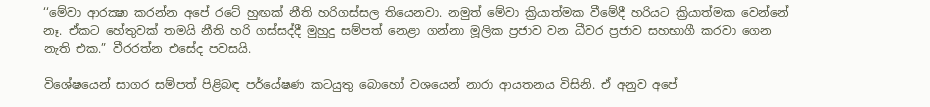‘‘මේවා ආරක්‍ෂා කරන්න අපේ රටේ හුඟක් නීති හරිගස්සල තියෙනවා. නමුත් මේවා ක්‍රියාත්මක වීමේදී හරියට ක්‍රියාත්මක වෙන්නේ නෑ. ඒකට හේතුවක් තමයි නීති හරි ගස්සද්දී මුහුදු සම්පත් නෙළා ගන්නා මූලික ප්‍රජාව වන ධීවර ප්‍රජාව සහභාගී කරවා ගෙන නැති එක.” වීරරත්න එසේද පවසයි.

විශේෂයෙන් සාගර සම්පත් පිළිබඳ පර්යේෂණ කටයුතු බොහෝ වශයෙන් නාරා ආයතනය විසිනි. ඒ අනුව අපේ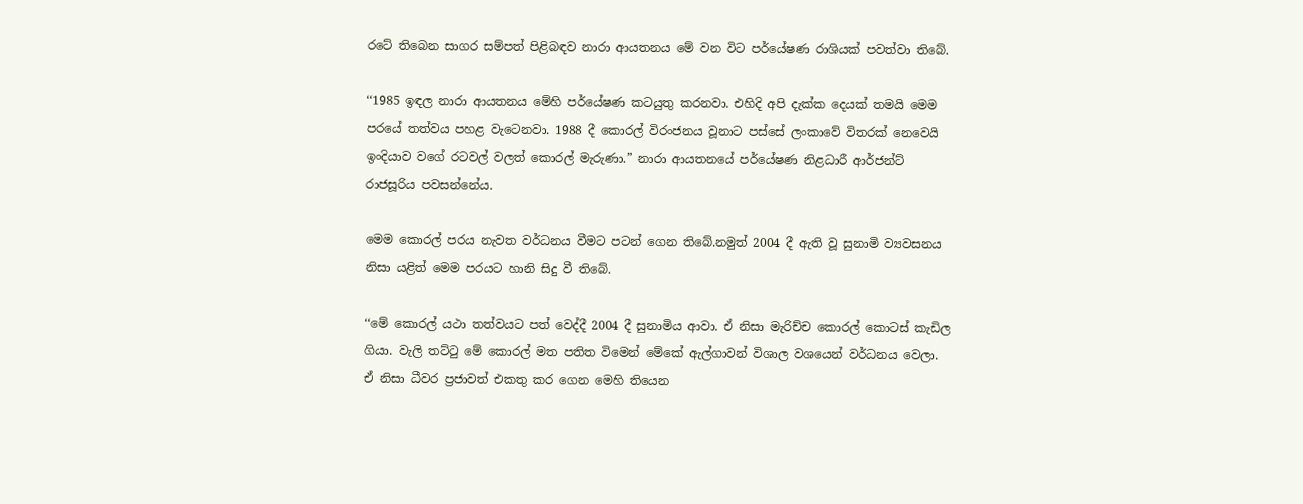රටේ තිබෙන සාගර සම්පත් පිළිබඳව නාරා ආයතනය මේ වන විට පර්යේෂණ රාශියක් පවත්වා තිබේ.

‘‘1985 ඉඳල නාරා ආයතනය මේහි පර්යේෂණ කටයුතු කරනවා. එහිදි අපි දැක්ක දෙයක් තමයි මෙම පරයේ තත්වය පහළ වැටෙනවා. 1988 දී කොරල් විරංජනය වූනාට පස්සේ ලංකාවේ විතරක් නෙවෙයි ඉංදියාව වගේ රටවල් වලත් කොරල් මැරුණා.” නාරා ආයතනයේ පර්යේෂණ නිළධාරී ආර්ජන්ට් රාජසූරිය පවසන්නේය.

මෙම කොරල් පරය නැවත වර්ධනය වීමට පටන් ගෙන තිබේ.නමුත් 2004 දී ඇති වූ සුනාමි ව්‍යවසනය නිසා යළිත් මෙම පරයට හානි සිදු වී තිබේ.

‘‘මේ කොරල් යථා තත්වයට පත් වෙද්දී 2004 දී සුනාමිය ආවා. ඒ නිසා මැරිච්ච කොරල් කොටස් කැඩිල ගියා. වැලි තට්ටු මේ කොරල් මත පතිත විමෙන් මේකේ ඇල්ගාවන් විශාල වශයෙන් වර්ධනය වෙලා. ඒ නිසා ධීවර ප්‍රජාවත් එකතු කර ගෙන මෙහි තියෙන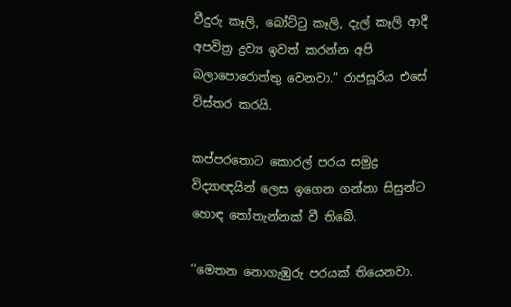වීදුරු කෑලි, බෝට්ටු කෑලි, දැල් කෑලි ආදී අපවිත්‍ර ද්‍රව්‍ය ඉවත් කරන්න අපි බලාපොරොත්තු වෙනවා.” රාජසූරිය එසේ විස්තර කරයි.

කප්පරතොට කොරල් පරය සමුද්‍ර විද්‍යාඥයින් ලෙස ඉගෙන ගන්නා සිසුන්ට හොඳ තෝතැන්නක් වී තිබේ.

‘‘මෙතන නොගැඹුරු පරයක් තියෙනවා.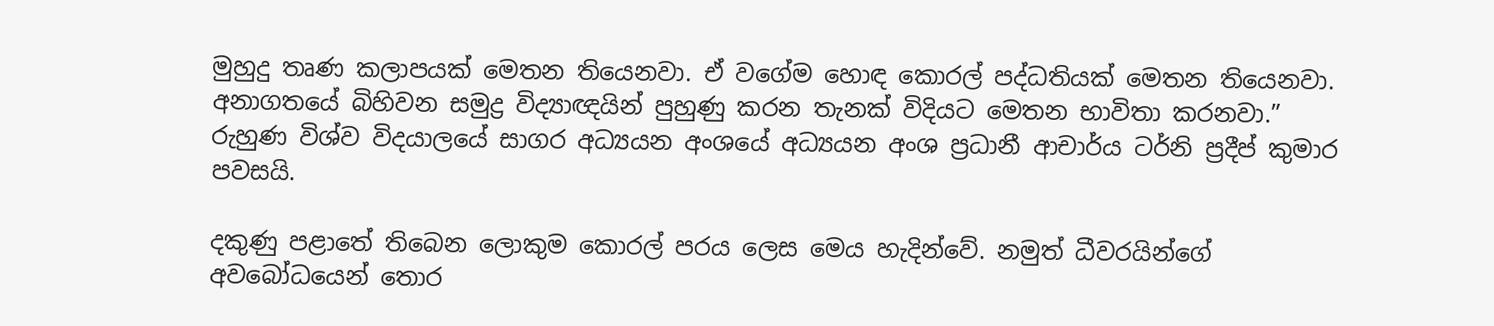මුහුදු තෘණ කලාපයක් මෙතන තියෙනවා. ඒ වගේම හොඳ කොරල් පද්ධතියක් මෙතන තියෙනවා. අනාගතයේ බිහිවන සමුද්‍ර විද්‍යාඥයින් පුහුණු කරන තැනක් විදියට මෙතන භාවිතා කරනවා.” රුහුණ විශ්ව විදයාලයේ සාගර අධ්‍යයන අංශයේ අධ්‍යයන අංශ ප්‍රධානී ආචාර්ය ටර්නි ප්‍රදීප් කුමාර පවසයි.

දකුණු පළාතේ තිබෙන ලොකුම කොරල් පරය ලෙස මෙය හැදින්වේ. නමුත් ධීවරයින්ගේ අවබෝධයෙන් තොර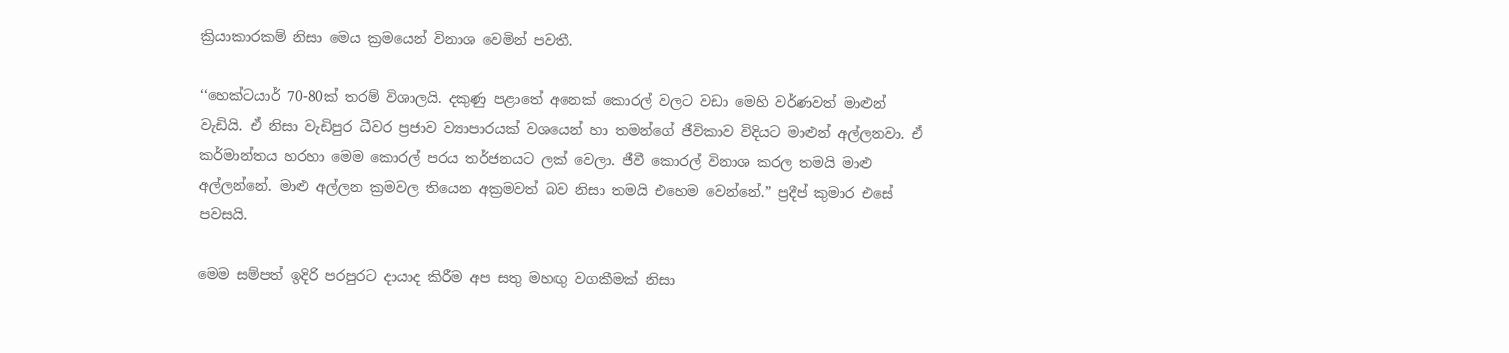ක්‍රියාකාරකම් නිසා මෙය ක්‍රමයෙන් විනාශ වෙමින් පවතී.

‘‘හෙක්ටයාර් 70-80ක් තරම් විශාලයි. දකුණු පළාතේ අනෙක් කොරල් වලට වඩා මෙහි වර්ණවත් මාළුන් වැඩියි. ඒ නිසා වැඩිපුර ධීවර ප්‍රජාව ව්‍යාපාරයක් වශයෙන් හා තමන්ගේ ජීවිකාව විදියට මාළුන් අල්ලනවා. ඒ කර්මාන්තය හරහා මෙම කොරල් පරය තර්ජනයට ලක් වෙලා. ජීවී කොරල් විනාශ කරල තමයි මාළු අල්ලන්නේ. මාළු අල්ලන ක්‍රමවල තියෙන අක්‍රමවත් බව නිසා තමයි එහෙම වෙන්නේ.” ප්‍රදීප් කුමාර එසේ පවසයි.

මෙම සම්පත් ඉදිරි පරපුරට දායාද කිරීම අප සතු මහඟු වගකීමක් නිසා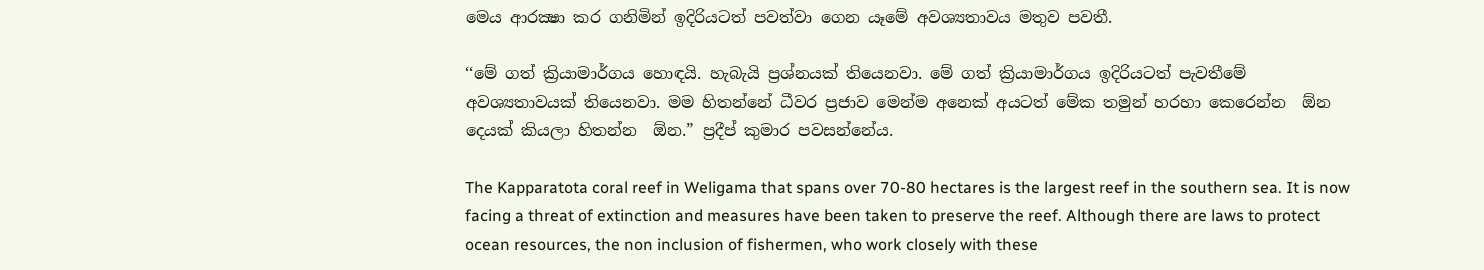මෙය ආරක්‍ෂා කර ගනිමින් ඉදිරියටත් පවත්වා ගෙන යෑමේ අවශ්‍යතාවය මතුව පවතී.

‘‘මේ ගත් ක්‍රියාමාර්ගය හොඳයි. හැබැයි ප්‍රශ්නයක් තියෙනවා. මේ ගත් ක්‍රියාමාර්ගය ඉදිරියටත් පැවතීමේ අවශ්‍යතාවයක් තියෙනවා. මම හිතන්නේ ධීවර ප්‍රජාව මෙන්ම අනෙක් අයටත් මේක තමුන් හරහා කෙරෙන්න  ඕන දෙයක් කියලා හිතන්න  ඕන.” ප්‍රදීප් කුමාර පවසන්නේය.

The Kapparatota coral reef in Weligama that spans over 70-80 hectares is the largest reef in the southern sea. It is now facing a threat of extinction and measures have been taken to preserve the reef. Although there are laws to protect ocean resources, the non inclusion of fishermen, who work closely with these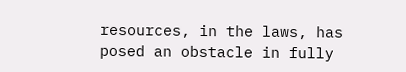resources, in the laws, has posed an obstacle in fully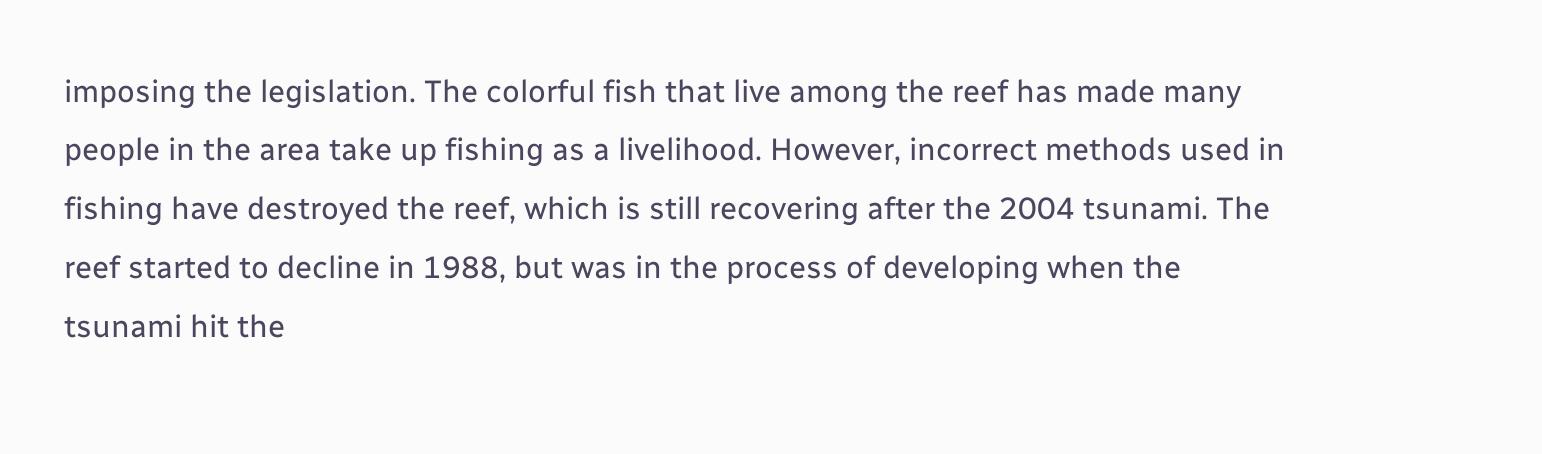imposing the legislation. The colorful fish that live among the reef has made many people in the area take up fishing as a livelihood. However, incorrect methods used in fishing have destroyed the reef, which is still recovering after the 2004 tsunami. The reef started to decline in 1988, but was in the process of developing when the tsunami hit the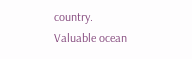country. Valuable ocean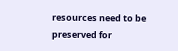resources need to be preserved for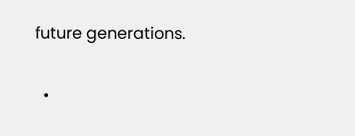future generations.

  •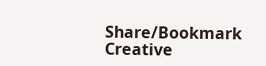Share/Bookmark
Creative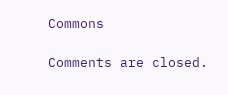Commons

Comments are closed.